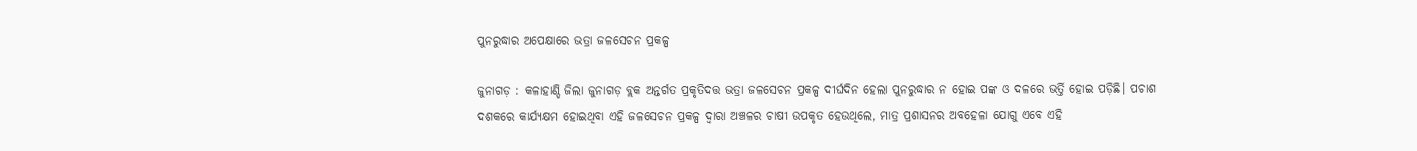ପୁନରୁଦ୍ଧାର ଅପେକ୍ଷାରେ ଭତ୍ରା ଜଳସେଚନ ପ୍ରକଳ୍ପ

ଜୁନାଗଡ଼ : କଳାହାଣ୍ଡି ଜିଲା ଜୁନାଗଡ଼ ବ୍ଲକ ଅନ୍ତର୍ଗତ ପ୍ରକୃତିଦତ୍ତ ଭତ୍ରା ଜଳସେଚନ ପ୍ରକଳ୍ପ ଦୀର୍ଘଦିନ ହେଲା ପୁନରୁଦ୍ଧାର ନ ହୋଇ ପଙ୍କ ଓ ଦଳରେ ଭର୍ତ୍ତି ହୋଇ ପଡ଼ିଛି। ପଚାଶ ଦଶକରେ କାର୍ଯ୍ୟକ୍ଷମ ହୋଇଥିବା ଏହି ଜଳସେଚନ ପ୍ରକଳ୍ପ ଦ୍ୱାରା ଅଞ୍ଚଳର ଚାଷୀ ଉପକୃତ ହେଉଥିଲେ, ମାତ୍ର ପ୍ରଶାସନର ଅବହେଳା ଯୋଗୁ ଏବେ ଏହି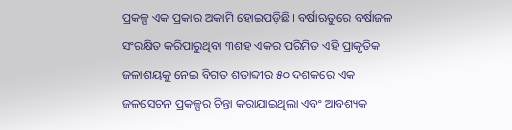ପ୍ରକଳ୍ପ ଏକ ପ୍ରକାର ଅକାମି ହୋଇପଡ଼ିଛି। ବର୍ଷାଋତୁରେ ବର୍ଷାଜଳ ସଂରକ୍ଷିତ କରିପାରୁଥିବା ୩ଶହ ଏକର ପରିମିତ ଏହି ପ୍ରାକୃତିକ ଜଳାଶୟକୁ ନେଇ ବିଗତ ଶତାବ୍ଦୀର ୫୦ ଦଶକରେ ଏକ ଜଳସେଚନ ପ୍ରକଳ୍ପର ଚିନ୍ତା କରାଯାଇଥିଲା ଏବଂ ଆବଶ୍ୟକ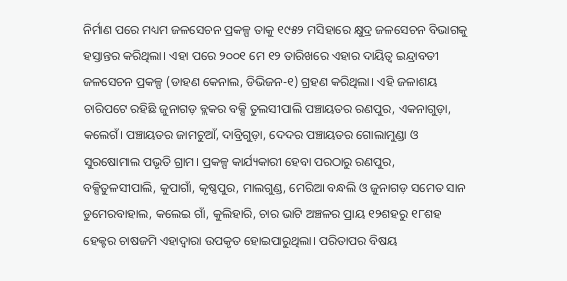ନିର୍ମାଣ ପରେ ମଧ୍ୟମ ଜଳସେଚନ ପ୍ରକଳ୍ପ ତାକୁ ୧୯୫୨ ମସିହାରେ କ୍ଷୁଦ୍ର ଜଳସେଚନ ବିଭାଗକୁ ହସ୍ତାନ୍ତର କରିଥିଲା। ଏହା ପରେ ୨୦୦୧ ମେ ୧୨ ତାରିଖରେ ଏହାର ଦାୟିତ୍ଵ ଇନ୍ଦ୍ରାବତୀ ଜଳସେଚନ ପ୍ରକଳ୍ପ (ଡାହଣ କେନାଲ, ଡିଭିଜନ-୧) ଗ୍ରହଣ କରିଥିଲା। ଏହି ଜଳାଶୟ ଚାରିପଟେ ରହିଛି ଜୁନାଗଡ଼ ବ୍ଲକର ବକ୍ସି ତୁଲସୀପାଲି ପଞ୍ଚାୟତର ରଣପୁର, ଏକନାଗୁଡ଼ା, କଲେଗଁ। ପଞ୍ଚାୟତର ଜାମଚୁଆଁ, ଦାବ୍ରିଗୁଡ଼ା, ଦେଦର ପଞ୍ଚାୟତର ଗୋଲାମୁଣ୍ଡା ଓ ସୁରଷୋମାଲ ପଭୃତି ଗ୍ରାମ। ପ୍ରକଳ୍ପ କାର୍ଯ୍ୟକାରୀ ହେବା ପରଠାରୁ ରଣପୁର, ବକ୍ସିତୁଳସୀପାଲି, କୁପାଗାଁ, କୃଷ୍ଣପୁର, ମାଲଗୁଣ୍ଡ, ମେରିଆ ବନ୍ଧଲି ଓ ଜୁନାଗଡ଼ ସମେତ ସାନ ଡୁମେରବାହାଲ, କଲେଇ ଗାଁ, କୁଲିହାରି, ଚାର ଭାଟି ଅଞ୍ଚଳର ପ୍ରାୟ ୧୨ଶହରୁ ୧୮ଶହ ହେକ୍ଟର ଚାଷଜମି ଏହାଦ୍ବାରା ଉପକୃତ ହୋଇପାରୁଥିଲା। ପରିତାପର ବିଷୟ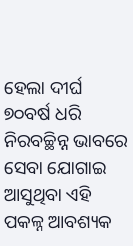ହେଲା ଦୀର୍ଘ ୭୦ବର୍ଷ ଧରି ନିରବଚ୍ଛିନ୍ନ ଭାବରେ ସେବା ଯୋଗାଇ ଆସୁଥିବା ଏହି ପକଳ୍ନ ଆବଶ୍ୟକ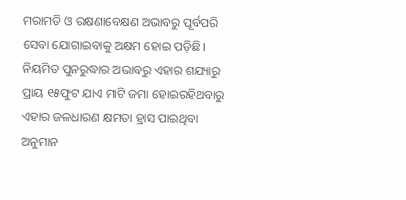ମରାମତି ଓ ରକ୍ଷଣାବେକ୍ଷଣ ଅଭାବରୁ ପୂର୍ବପରି ସେବା ଯୋଗାଇବାକୁ ଅକ୍ଷମ ହୋଇ ପଡ଼ିଛି। ନିୟମିତ ପୁନରୁଦ୍ଧାର ଅଭାବରୁ ଏହାର ଶଯ୍ୟାରୁ ପ୍ରାୟ ୧୫ଫୁଟ ଯାଏ ମାଟି ଜମା ହୋଇରହିଥବାରୁ ଏହାର ଜଳଧାରଣ କ୍ଷମତା ହ୍ରାସ ପାଇଥିବା ଅନୁମାନ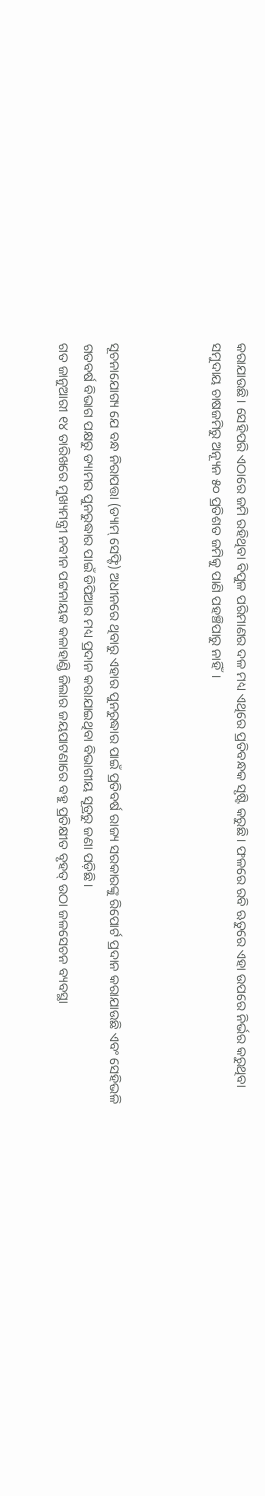କରାଯାଉଛି। ସେହିପରି ଏଠାରେ ଜମି ରହିଥିବା ବିପୁଳ ପରିମାଣର ଦଳ ମଧ୍ୟ ଏଥିରେ ପ୍ରତିବନ୍ଧକ ସୃଷ୍ଟି କରୁଛି। ଫଳରେ ରବି ଋତୁରେ ଏହା ଉପରେ ନିର୍ଭର କରୁଥିବା ସମୁଦାୟ ଚାଷଜମିରୁ ଅନ୍ୟୂନ ୫୦ ପ୍ରତିଶତ ଜମିକୁ ପାଣି ପହଞ୍ଚିପାରୁ ନାହିଁ।



ସୂଚନାଯୋଗ୍ୟ ଯେ ବନ୍ଧ ନିରାପତ୍ତା (ଡ୍ୟାମ୍‌ ସେଫ୍ଟି) ଅଧୀନରେ ଥିବାରୁ ଏହାର ପୁନରୁଦ୍ଧାର ପାଇଁ ପ୍ରତିବର୍ଷ ରାଜ୍ୟ ସରକାରଙ୍କୁ ରିପୋର୍ଟ ପ୍ରଦାନ କରାଯାଉଛି ଏବଂ ସେହିଭଳି ଗତବର୍ଷ ବିଭାଗ ପକ୍ଷରୁ ଡ୍ୟାମର ପୁନରୁଦ୍ଧାର ପାଇଁ ଡିପିଆର ମଧ୍ୟ ପ୍ରଦାନ କରାଯାଇଥିବା ବିଭାଗୀୟ ସୂତ୍ରରୁ ଜଣା ପଡ଼ିଛି।
ଗତ ଜାନୁଆରୀ ୧୪ ତାରିଖରେ ମୁଖ୍ୟମନ୍ତ୍ରୀ ନବୀନ ପଟ୍ଟନାୟକ କଳାହାଣ୍ଡି ଜିଲାର ଜୟପାଟଣାରେ ବହୁ ପ୍ରତିକ୍ଷୀତ ବୃହତ୍‌ ଉଠା ଜଳସେଚନ ବ୍ୟବସ୍ଥା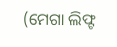(ମେଗା ଲିଫ୍ଟ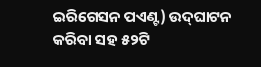ଇରିଗେସନ ପଏଣ୍ଟ) ଉଦ୍‌ଘାଟନ କରିବା ସହ ୫୨ଟି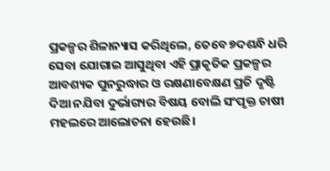ପ୍ରକଳ୍ପର ଶିଳାନ୍ୟାସ କରିଥିଲେ, ତେବେ ୭ଦଶନ୍ଧି ଧରି ସେବା ଯୋଗାଇ ଆସୁଥିବା ଏହି ପ୍ରାକୃତିକ ପ୍ରକଳ୍ପର ଆବଶ୍ୟକ ପୁନରୁଦ୍ଧାର ଓ ରକ୍ଷଣାବେକ୍ଷଣ ପ୍ରତି ଦୃଷ୍ଟି ଦିଆ ନଯିବା ଦୁର୍ଭାଗ୍ୟର ବିଷୟ ବୋଲି ସଂପୃକ୍ତ ଚାଷୀ ମହଲରେ ଆଲୋଚନା ହେଉଛି।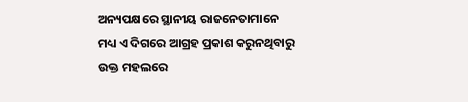ଅନ୍ୟପକ୍ଷରେ ସ୍ଥାନୀୟ ରାଜନେତାମାନେ ମଧ୍ୟ ଏ ଦିଗରେ ଆଗ୍ରହ ପ୍ରକାଶ କରୁନଥିବାରୁ ଉକ୍ତ ମହଲରେ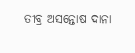ତୀବ୍ର ଅସନ୍ତୋଷ ଦାନା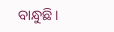ବାନ୍ଧୁଛି।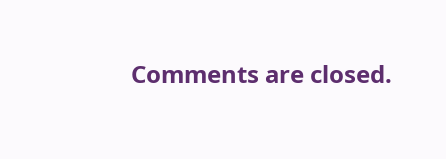Comments are closed.